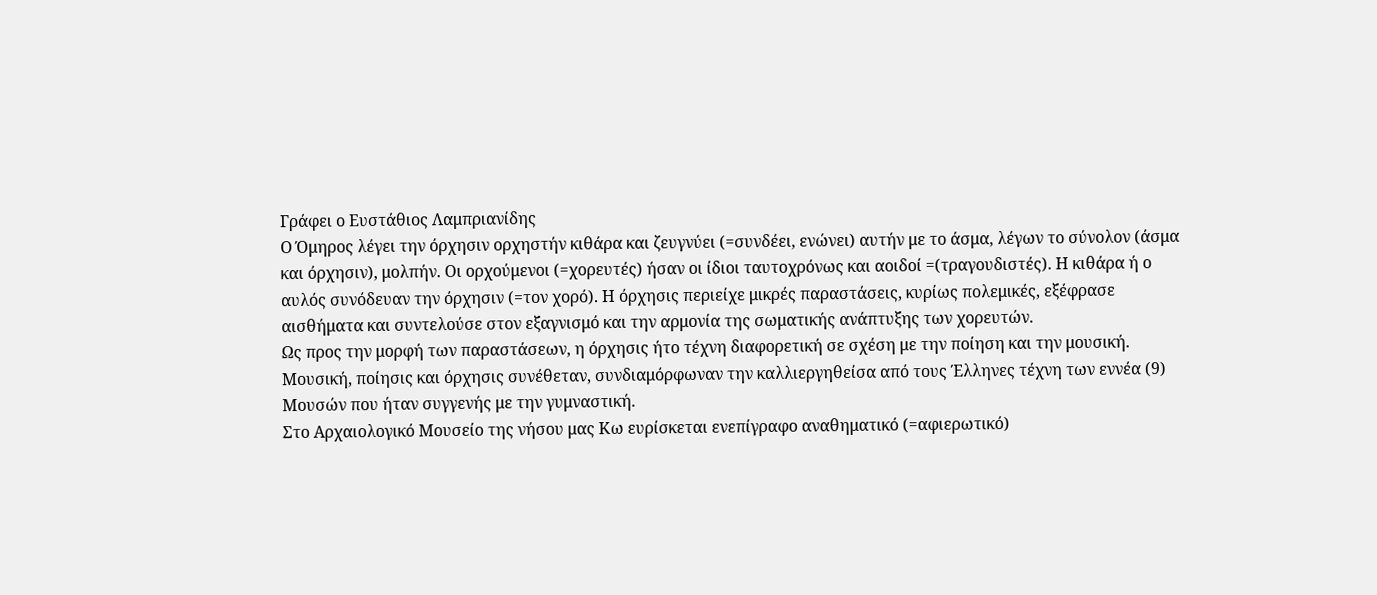Γράφει ο Ευστάθιος Λαμπριανίδης
Ο Όμηρος λέγει την όρχησιν ορχηστήν κιθάρα και ζευγνύει (=συνδέει, ενώνει) αυτήν με το άσμα, λέγων το σύνολον (άσμα και όρχησιν), μολπήν. Οι ορχούμενοι (=χορευτές) ήσαν οι ίδιοι ταυτοχρόνως και αοιδοί =(τραγουδιστές). Η κιθάρα ή ο αυλός συνόδευαν την όρχησιν (=τον χορό). Η όρχησις περιείχε μικρές παραστάσεις, κυρίως πολεμικές, εξέφρασε αισθήματα και συντελούσε στον εξαγνισμό και την αρμονία της σωματικής ανάπτυξης των χορευτών.
Ως προς την μορφή των παραστάσεων, η όρχησις ήτο τέχνη διαφορετική σε σχέση με την ποίηση και την μουσική. Μουσική, ποίησις και όρχησις συνέθεταν, συνδιαμόρφωναν την καλλιεργηθείσα από τους Έλληνες τέχνη των εννέα (9) Μουσών που ήταν συγγενής με την γυμναστική.
Στο Αρχαιολογικό Μουσείο της νήσου μας Κω ευρίσκεται ενεπίγραφο αναθηματικό (=αφιερωτικό)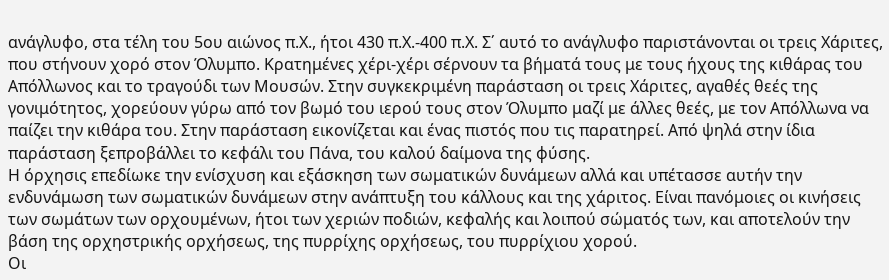ανάγλυφο, στα τέλη του 5ου αιώνος π.Χ., ήτοι 430 π.Χ.-400 π.Χ. Σ΄ αυτό το ανάγλυφο παριστάνονται οι τρεις Χάριτες, που στήνουν χορό στον Όλυμπο. Κρατημένες χέρι-χέρι σέρνουν τα βήματά τους με τους ήχους της κιθάρας του Απόλλωνος και το τραγούδι των Μουσών. Στην συγκεκριμένη παράσταση οι τρεις Χάριτες, αγαθές θεές της γονιμότητος, χορεύουν γύρω από τον βωμό του ιερού τους στον Όλυμπο μαζί με άλλες θεές, με τον Απόλλωνα να παίζει την κιθάρα του. Στην παράσταση εικονίζεται και ένας πιστός που τις παρατηρεί. Από ψηλά στην ίδια παράσταση ξεπροβάλλει το κεφάλι του Πάνα, του καλού δαίμονα της φύσης.
Η όρχησις επεδίωκε την ενίσχυση και εξάσκηση των σωματικών δυνάμεων αλλά και υπέτασσε αυτήν την ενδυνάμωση των σωματικών δυνάμεων στην ανάπτυξη του κάλλους και της χάριτος. Είναι πανόμοιες οι κινήσεις των σωμάτων των ορχουμένων, ήτοι των χεριών ποδιών, κεφαλής και λοιπού σώματός των, και αποτελούν την βάση της ορχηστρικής ορχήσεως, της πυρρίχης ορχήσεως, του πυρρίχιου χορού.
Οι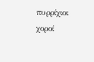πυρρίχιοι χοροί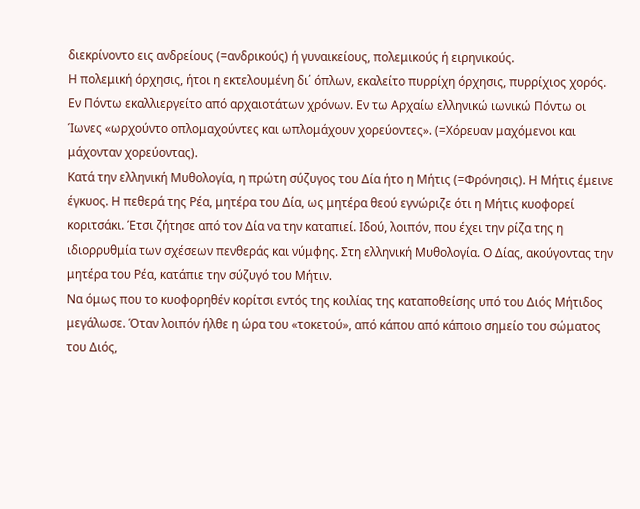διεκρίνοντο εις ανδρείους (=ανδρικούς) ή γυναικείους, πολεμικούς ή ειρηνικούς.
Η πολεμική όρχησις, ήτοι η εκτελουμένη δι΄ όπλων, εκαλείτο πυρρίχη όρχησις, πυρρίχιος χορός.
Εν Πόντω εκαλλιεργείτο από αρχαιοτάτων χρόνων. Εν τω Αρχαίω ελληνικώ ιωνικώ Πόντω οι Ίωνες «ωρχούντο οπλομαχούντες και ωπλομάχουν χορεύοντες». (=Χόρευαν μαχόμενοι και μάχονταν χορεύοντας).
Κατά την ελληνική Μυθολογία, η πρώτη σύζυγος του Δία ήτο η Μήτις (=Φρόνησις). Η Μήτις έμεινε έγκυος. Η πεθερά της Ρέα, μητέρα του Δία, ως μητέρα θεού εγνώριζε ότι η Μήτις κυοφορεί κοριτσάκι. Έτσι ζήτησε από τον Δία να την καταπιεί. Ιδού, λοιπόν, που έχει την ρίζα της η ιδιορρυθμία των σχέσεων πενθεράς και νύμφης. Στη ελληνική Μυθολογία. Ο Δίας, ακούγοντας την μητέρα του Ρέα, κατάπιε την σύζυγό του Μήτιν.
Να όμως που το κυοφορηθέν κορίτσι εντός της κοιλίας της καταποθείσης υπό του Διός Μήτιδος μεγάλωσε. Όταν λοιπόν ήλθε η ώρα του «τοκετού», από κάπου από κάποιο σημείο του σώματος του Διός,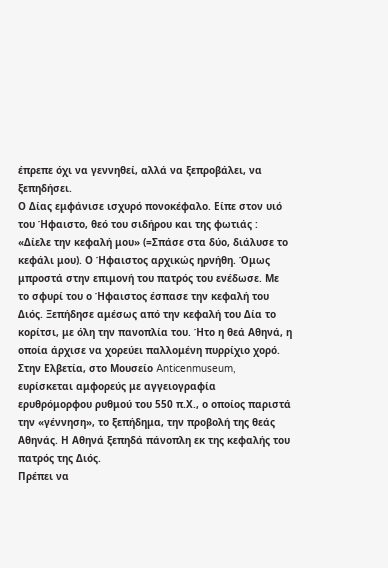έπρεπε όχι να γεννηθεί, αλλά να ξεπροβάλει, να ξεπηδήσει.
Ο Δίας εμφάνισε ισχυρό πονοκέφαλο. Είπε στον υιό του Ήφαιστο, θεό του σιδήρου και της φωτιάς : «Δίελε την κεφαλή μου» (=Σπάσε στα δύο, διάλυσε το κεφάλι μου). Ο Ήφαιστος αρχικώς ηρνήθη. Όμως μπροστά στην επιμονή του πατρός του ενέδωσε. Με το σφυρί του ο Ήφαιστος έσπασε την κεφαλή του Διός. Ξεπήδησε αμέσως από την κεφαλή του Δία το κορίτσι, με όλη την πανοπλία του. Ήτο η θεά Αθηνά, η οποία άρχισε να χορεύει παλλομένη πυρρίχιο χορό.
Στην Ελβετία, στο Μουσείο Anticenmuseum, ευρίσκεται αμφορεύς με αγγειογραφία ερυθρόμορφου ρυθμού του 550 π.Χ., ο οποίος παριστά την «γέννηση», το ξεπήδημα, την προβολή της θεάς Αθηνάς. Η Αθηνά ξεπηδά πάνοπλη εκ της κεφαλής του πατρός της Διός.
Πρέπει να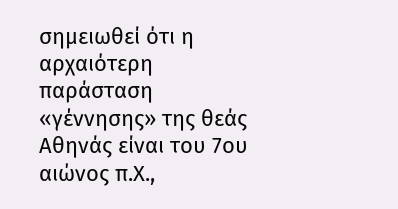σημειωθεί ότι η αρχαιότερη παράσταση «γέννησης» της θεάς Αθηνάς είναι του 7ου αιώνος π.Χ.,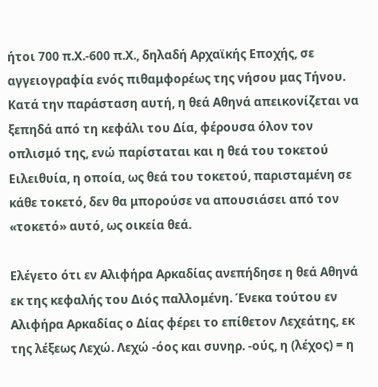ήτοι 700 π.Χ.-600 π.Χ., δηλαδή Αρχαϊκής Εποχής, σε αγγειογραφία ενός πιθαμφορέως της νήσου μας Τήνου. Κατά την παράσταση αυτή, η θεά Αθηνά απεικονίζεται να ξεπηδά από τη κεφάλι του Δία, φέρουσα όλον τον οπλισμό της, ενώ παρίσταται και η θεά του τοκετού Ειλειθυία, η οποία, ως θεά του τοκετού, παρισταμένη σε κάθε τοκετό, δεν θα μπορούσε να απουσιάσει από τον «τοκετό» αυτό, ως οικεία θεά.

Ελέγετο ότι εν Αλιφήρα Αρκαδίας ανεπήδησε η θεά Αθηνά εκ της κεφαλής του Διός παλλομένη. Ένεκα τούτου εν Αλιφήρα Αρκαδίας ο Δίας φέρει το επίθετον Λεχεάτης, εκ της λέξεως Λεχώ. Λεχώ -όος και συνηρ. -ούς, η (λέχος) = η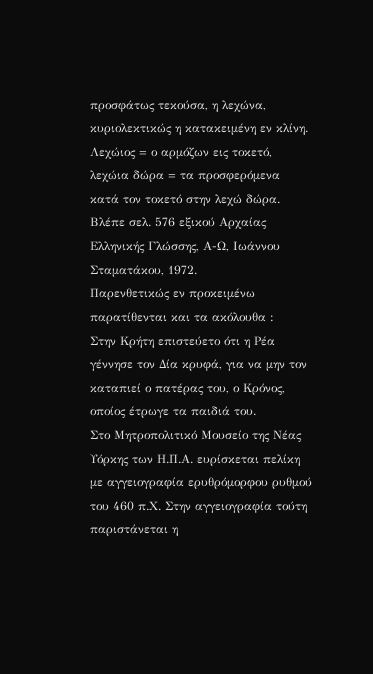προσφάτως τεκούσα, η λεχώνα, κυριολεκτικώς η κατακειμένη εν κλίνη. Λεχώιος = ο αρμόζων εις τοκετό, λεχώια δώρα = τα προσφερόμενα κατά τον τοκετό στην λεχώ δώρα. Βλέπε σελ. 576 εξικού Αρχαίας Ελληνικής Γλώσσης, Α-Ω, Ιωάννου Σταματάκου, 1972.
Παρενθετικώς εν προκειμένω παρατίθενται και τα ακόλουθα :
Στην Κρήτη επιστεύετο ότι η Ρέα γέννησε τον Δία κρυφά, για να μην τον καταπιεί ο πατέρας του, ο Κρόνος, οποίος έτρωγε τα παιδιά του.
Στο Μητροπολιτικό Μουσείο της Νέας Υόρκης των Η.Π.Α. ευρίσκεται πελίκη με αγγειογραφία ερυθρόμορφου ρυθμού του 460 π.Χ. Στην αγγειογραφία τούτη παριστάνεται η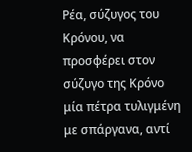Ρέα, σύζυγος του Κρόνου, να προσφέρει στον σύζυγο της Κρόνο μία πέτρα τυλιγμένη με σπάργανα, αντί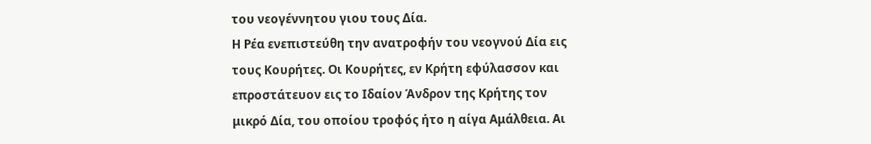του νεογέννητου γιου τους Δία.
Η Ρέα ενεπιστεύθη την ανατροφήν του νεογνού Δία εις τους Κουρήτες. Οι Κουρήτες, εν Κρήτη εφύλασσον και επροστάτευον εις το Ιδαίον Άνδρον της Κρήτης τον μικρό Δία, του οποίου τροφός ήτο η αίγα Αμάλθεια. Αι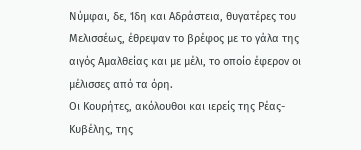Νύμφαι, δε, Ίδη και Αδράστεια, θυγατέρες του Μελισσέως, έθρεψαν το βρέφος με το γάλα της αιγός Αμαλθείας και με μέλι, το οποίο έφερον οι μέλισσες από τα όρη.
Οι Κουρήτες, ακόλουθοι και ιερείς της Ρέας-Κυβέλης, της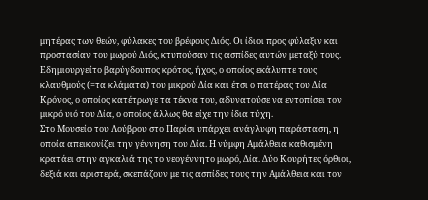μητέρας των θεών, φύλακες του βρέφους Διός. Οι ίδιοι προς φύλαξιν και προστασίαν του μωρού Διός, κτυπούσαν τις ασπίδες αυτών μεταξύ τους. Εδημιουργείτο βαρύγδουπος κρότος, ήχος, ο οποίος εκάλυπτε τους κλαυθμούς (=τα κλάματα) του μικρού Δία και έτσι ο πατέρας του Δία Κρόνος, ο οποίος κατέτρωγε τα τέκνα του, αδυνατούσε να εντοπίσει τον μικρό υιό του Δία, ο οποίος άλλως θα είχε την ίδια τύχη.
Στο Μουσείο του Λούβρου στο Παρίσι υπάρχει ανάγλυφη παράσταση, η οποία απεικονίζει την γέννηση του Δία. Η νύμφη Αμάλθεια καθισμένη κρατάει στην αγκαλιά της το νεογέννητο μωρό, Δία. Δύο Κουρήτες όρθιοι, δεξιά και αριστερά, σκεπάζουν με τις ασπίδες τους την Αμάλθεια και τον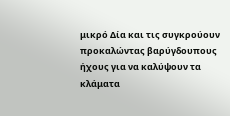μικρό Δία και τις συγκρούουν προκαλώντας βαρύγδουπους ήχους για να καλύψουν τα κλάματα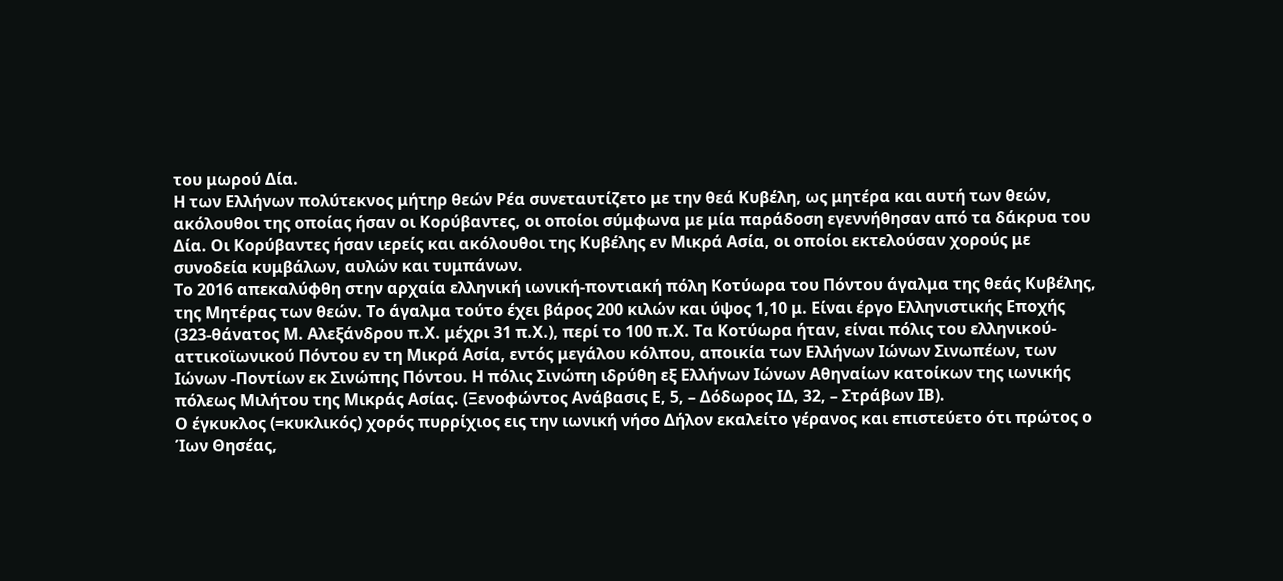του μωρού Δία.
Η των Ελλήνων πολύτεκνος μήτηρ θεών Ρέα συνεταυτίζετο με την θεά Κυβέλη, ως μητέρα και αυτή των θεών, ακόλουθοι της οποίας ήσαν οι Κορύβαντες, οι οποίοι σύμφωνα με μία παράδοση εγεννήθησαν από τα δάκρυα του Δία. Οι Κορύβαντες ήσαν ιερείς και ακόλουθοι της Κυβέλης εν Μικρά Ασία, οι οποίοι εκτελούσαν χορούς με συνοδεία κυμβάλων, αυλών και τυμπάνων.
Το 2016 απεκαλύφθη στην αρχαία ελληνική ιωνική-ποντιακή πόλη Κοτύωρα του Πόντου άγαλμα της θεάς Κυβέλης, της Μητέρας των θεών. Το άγαλμα τούτο έχει βάρος 200 κιλών και ύψος 1,10 μ. Είναι έργο Ελληνιστικής Εποχής (323-θάνατος Μ. Αλεξάνδρου π.Χ. μέχρι 31 π.Χ.), περί το 100 π.Χ. Τα Κοτύωρα ήταν, είναι πόλις του ελληνικού-αττικοϊωνικού Πόντου εν τη Μικρά Ασία, εντός μεγάλου κόλπου, αποικία των Ελλήνων Ιώνων Σινωπέων, των Ιώνων -Ποντίων εκ Σινώπης Πόντου. Η πόλις Σινώπη ιδρύθη εξ Ελλήνων Ιώνων Αθηναίων κατοίκων της ιωνικής πόλεως Μιλήτου της Μικράς Ασίας. (Ξενοφώντος Ανάβασις Ε, 5, – Δόδωρος ΙΔ, 32, – Στράβων ΙΒ).
Ο έγκυκλος (=κυκλικός) χορός πυρρίχιος εις την ιωνική νήσο Δήλον εκαλείτο γέρανος και επιστεύετο ότι πρώτος ο Ίων Θησέας,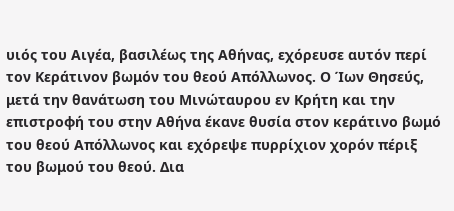υιός του Αιγέα, βασιλέως της Αθήνας, εχόρευσε αυτόν περί τον Κεράτινον βωμόν του θεού Απόλλωνος. Ο Ίων Θησεύς, μετά την θανάτωση του Μινώταυρου εν Κρήτη και την επιστροφή του στην Αθήνα έκανε θυσία στον κεράτινο βωμό του θεού Απόλλωνος και εχόρεψε πυρρίχιον χορόν πέριξ του βωμού του θεού. Δια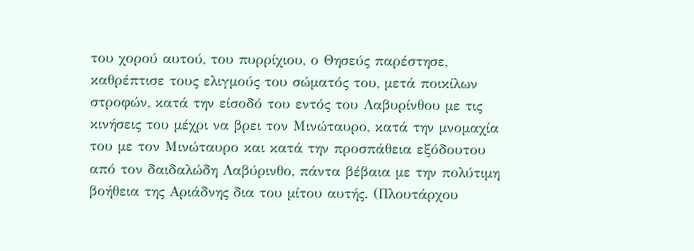του χορού αυτού, του πυρρίχιου, ο Θησεύς παρέστησε, καθρέπτισε τους ελιγμούς του σώματός του, μετά ποικίλων στροφών, κατά την είσοδό του εντός του Λαβυρίνθου με τις κινήσεις του μέχρι να βρει τον Μινώταυρο, κατά την μνομαχία του με τον Μινώταυρο και κατά την προσπάθεια εξόδουτου από τον δαιδαλώδη Λαβύρινθο, πάντα βέβαια με την πολύτιμη βοήθεια της Αριάδνης δια του μίτου αυτής. (Πλουτάρχου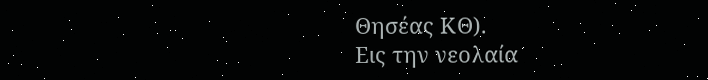Θησέας ΚΘ).
Εις την νεολαία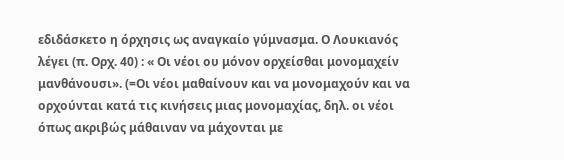εδιδάσκετο η όρχησις ως αναγκαίο γύμνασμα. Ο Λουκιανός λέγει (π. Ορχ. 40) : « Οι νέοι ου μόνον ορχείσθαι μονομαχείν μανθάνουσι». (=Οι νέοι μαθαίνουν και να μονομαχούν και να ορχούνται κατά τις κινήσεις μιας μονομαχίας, δηλ. οι νέοι όπως ακριβώς μάθαιναν να μάχονται με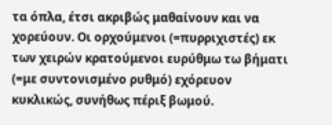τα όπλα, έτσι ακριβώς μαθαίνουν και να χορεύουν. Οι ορχούμενοι (=πυρριχιστές) εκ των χειρών κρατούμενοι ευρύθμω τω βήματι (=με συντονισμένο ρυθμό) εχόρευον κυκλικώς, συνήθως πέριξ βωμού.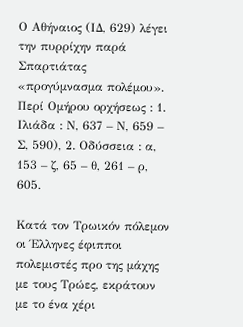Ο Αθήναιος (ΙΔ, 629) λέγει την πυρρίχην παρά Σπαρτιάτας «προγύμνασμα πολέμου».
Περί Ομήρου ορχήσεως : 1. Ιλιάδα : Ν, 637 – Ν, 659 – Σ, 590), 2. Οδύσσεια : α, 153 – ζ, 65 – θ, 261 – ρ, 605.

Κατά τον Τρωικόν πόλεμον οι Έλληνες έφιπποι πολεμιστές προ της μάχης με τους Τρώες, εκράτουν με το ένα χέρι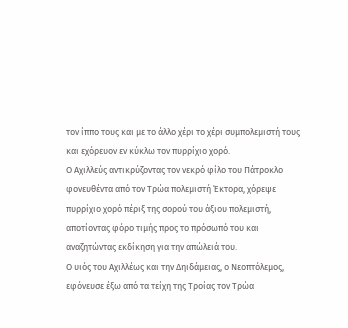τον ίππο τους και με το άλλο χέρι το χέρι συμπολεμιστή τους και εχόρευον εν κύκλω τον πυρρίχιο χορό.
Ο Αχιλλεύς αντικρύζοντας τον νεκρό φίλο του Πάτροκλο φονευθέντα από τον Τρώα πολεμιστή Έκτορα, χόρεψε πυρρίχιο χορό πέριξ της σορού του άξιου πολεμιστή, αποτίοντας φόρο τιμής προς το πρόσωπό του και αναζητώντας εκδίκηση για την απώλειά του.
Ο υιός του Αχιλλέως και την Δηιδάμειας, ο Νεοπτόλεμος, εφόνευσε έξω από τα τείχη της Τροίας τον Τρώα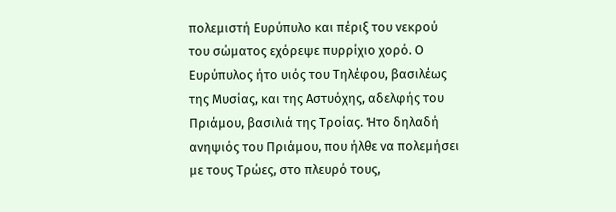πολεμιστή Ευρύπυλο και πέριξ του νεκρού του σώματος εχόρεψε πυρρίχιο χορό. Ο Ευρύπυλος ήτο υιός του Τηλέφου, βασιλέως της Μυσίας, και της Αστυόχης, αδελφής του Πριάμου, βασιλιά της Τροίας. Ήτο δηλαδή ανηψιός του Πριάμου, που ήλθε να πολεμήσει με τους Τρώες, στο πλευρό τους,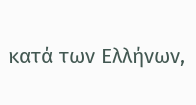κατά των Ελλήνων,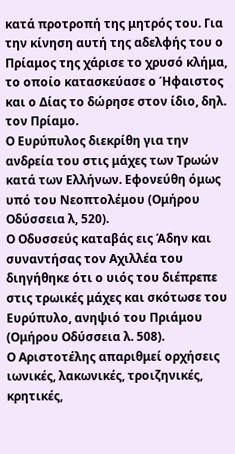κατά προτροπή της μητρός του. Για την κίνηση αυτή της αδελφής του ο Πρίαμος της χάρισε το χρυσό κλήμα, το οποίο κατασκεύασε ο Ήφαιστος και ο Δίας το δώρησε στον ίδιο, δηλ. τον Πρίαμο.
Ο Ευρύπυλος διεκρίθη για την ανδρεία του στις μάχες των Τρωών κατά των Ελλήνων. Εφονεύθη όμως υπό του Νεοπτολέμου (Ομήρου Οδύσσεια λ, 520).
Ο Οδυσσεύς καταβάς εις Άδην και συναντήσας τον Αχιλλέα του διηγήθηκε ότι ο υιός του διέπρεπε στις τρωικές μάχες και σκότωσε του Ευρύπυλο, ανηψιό του Πριάμου (Ομήρου Οδύσσεια λ. 508).
Ο Αριστοτέλης απαριθμεί ορχήσεις ιωνικές, λακωνικές, τροιζηνικές, κρητικές,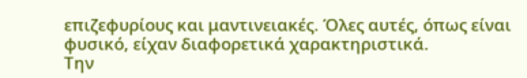επιζεφυρίους και μαντινειακές. Όλες αυτές, όπως είναι φυσικό, είχαν διαφορετικά χαρακτηριστικά.
Την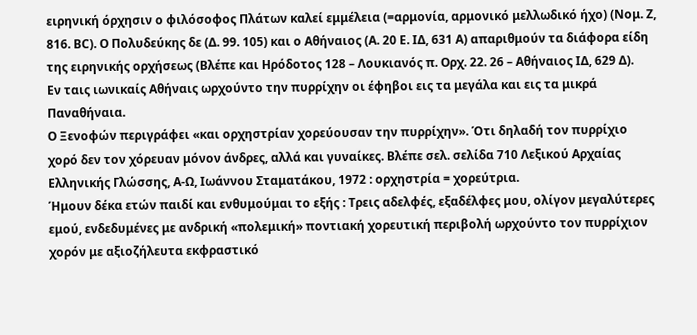ειρηνική όρχησιν ο φιλόσοφος Πλάτων καλεί εμμέλεια (=αρμονία, αρμονικό μελλωδικό ήχο) (Νομ. Ζ, 816. ΒC). Ο Πολυδεύκης δε (Δ. 99. 105) και ο Αθήναιος (Α. 20 Ε. ΙΔ, 631 Α) απαριθμούν τα διάφορα είδη της ειρηνικής ορχήσεως (Βλέπε και Ηρόδοτος 128 – Λουκιανός π. Ορχ. 22. 26 – Αθήναιος ΙΔ, 629 Δ).
Εν ταις ιωνικαίς Αθήναις ωρχούντο την πυρρίχην οι έφηβοι εις τα μεγάλα και εις τα μικρά Παναθήναια.
Ο Ξενοφών περιγράφει «και ορχηστρίαν χορεύουσαν την πυρρίχην». Ότι δηλαδή τον πυρρίχιο χορό δεν τον χόρευαν μόνον άνδρες, αλλά και γυναίκες. Βλέπε σελ. σελίδα 710 Λεξικού Αρχαίας Ελληνικής Γλώσσης, Α-Ω, Ιωάννου Σταματάκου, 1972 : ορχηστρία = χορεύτρια.
Ήμουν δέκα ετών παιδί και ενθυμούμαι το εξής : Τρεις αδελφές, εξαδέλφες μου, ολίγον μεγαλύτερες εμού, ενδεδυμένες με ανδρική «πολεμική» ποντιακή χορευτική περιβολή ωρχούντο τον πυρρίχιον χορόν με αξιοζήλευτα εκφραστικό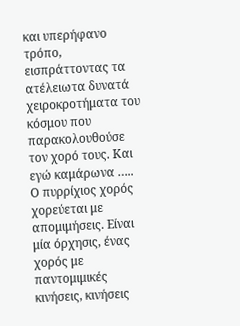και υπερήφανο τρόπο, εισπράττοντας τα ατέλειωτα δυνατά χειροκροτήματα του κόσμου που παρακολουθούσε τον χορό τους. Και εγώ καμάρωνα …..
Ο πυρρίχιος χορός χορεύεται με απομιμήσεις. Είναι μία όρχησις, ένας χορός με παντομιμικές κινήσεις, κινήσεις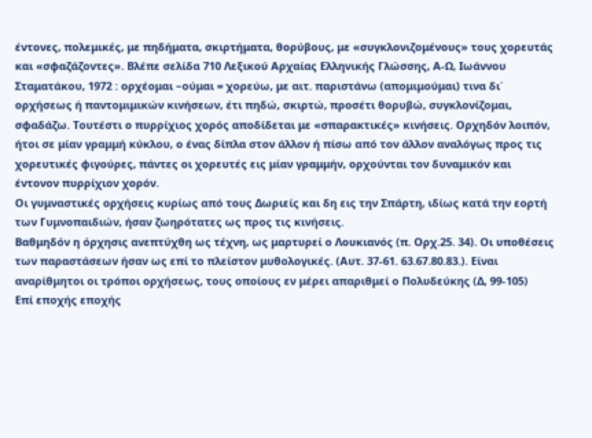έντονες, πολεμικές, με πηδήματα, σκιρτήματα, θορύβους, με «συγκλονιζομένους» τους χορευτάς και «σφαζάζοντες». Βλέπε σελίδα 710 Λεξικού Αρχαίας Ελληνικής Γλώσσης, Α-Ω, Ιωάννου Σταματάκου, 1972 : ορχέομαι –ούμαι = χορεύω, με αιτ. παριστάνω (απομιμούμαι) τινα δι΄ ορχήσεως ή παντομιμικών κινήσεων, έτι πηδώ, σκιρτώ, προσέτι θορυβώ, συγκλονίζομαι, σφαδάζω. Τουτέστι ο πυρρίχιος χορός αποδίδεται με «σπαρακτικές» κινήσεις. Ορχηδόν λοιπόν, ήτοι σε μίαν γραμμή κύκλου, ο ένας δίπλα στον άλλον ή πίσω από τον άλλον αναλόγως προς τις χορευτικές φιγούρες, πάντες οι χορευτές εις μίαν γραμμήν, ορχούνται τον δυναμικόν και έντονον πυρρίχιον χορόν.
Οι γυμναστικές ορχήσεις κυρίως από τους Δωριείς και δη εις την Σπάρτη, ιδίως κατά την εορτή των Γυμνοπαιδιών, ήσαν ζωηρότατες ως προς τις κινήσεις.
Βαθμηδόν η όρχησις ανεπτύχθη ως τέχνη, ως μαρτυρεί ο Λουκιανός (π. Ορχ.25. 34). Οι υποθέσεις των παραστάσεων ήσαν ως επί το πλείστον μυθολογικές. (Αυτ. 37-61. 63.67.80.83.). Είναι αναρίθμητοι οι τρόποι ορχήσεως, τους οποίους εν μέρει απαριθμεί ο Πολυδεύκης (Δ, 99-105)
Επί εποχής εποχής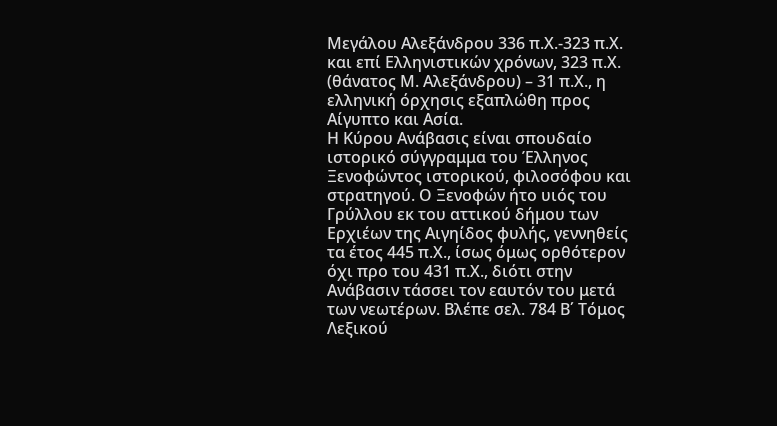Μεγάλου Αλεξάνδρου 336 π.Χ.-323 π.Χ. και επί Ελληνιστικών χρόνων, 323 π.Χ. (θάνατος Μ. Αλεξάνδρου) – 31 π.Χ., η ελληνική όρχησις εξαπλώθη προς Αίγυπτο και Ασία.
Η Κύρου Ανάβασις είναι σπουδαίο ιστορικό σύγγραμμα του Έλληνος Ξενοφώντος ιστορικού, φιλοσόφου και στρατηγού. Ο Ξενοφών ήτο υιός του Γρύλλου εκ του αττικού δήμου των Ερχιέων της Αιγηίδος φυλής, γεννηθείς τα έτος 445 π.Χ., ίσως όμως ορθότερον όχι προ του 431 π.Χ., διότι στην Ανάβασιν τάσσει τον εαυτόν του μετά των νεωτέρων. Βλέπε σελ. 784 Β΄ Τόμος Λεξικού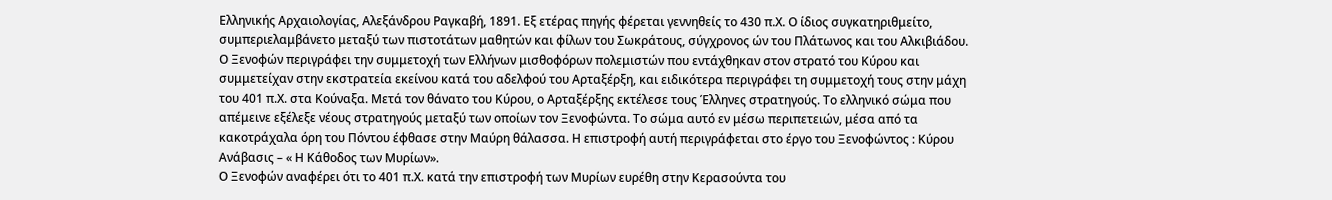Ελληνικής Αρχαιολογίας, Αλεξάνδρου Ραγκαβή, 1891. Εξ ετέρας πηγής φέρεται γεννηθείς το 430 π.Χ. Ο ίδιος συγκατηριθμείτο, συμπεριελαμβάνετο μεταξύ των πιστοτάτων μαθητών και φίλων του Σωκράτους, σύγχρονος ών του Πλάτωνος και του Αλκιβιάδου.
Ο Ξενοφών περιγράφει την συμμετοχή των Ελλήνων μισθοφόρων πολεμιστών που εντάχθηκαν στον στρατό του Κύρου και συμμετείχαν στην εκστρατεία εκείνου κατά του αδελφού του Αρταξέρξη, και ειδικότερα περιγράφει τη συμμετοχή τους στην μάχη του 401 π.Χ. στα Κούναξα. Μετά τον θάνατο του Κύρου, ο Αρταξέρξης εκτέλεσε τους Έλληνες στρατηγούς. Το ελληνικό σώμα που απέμεινε εξέλεξε νέους στρατηγούς μεταξύ των οποίων τον Ξενοφώντα. Το σώμα αυτό εν μέσω περιπετειών, μέσα από τα κακοτράχαλα όρη του Πόντου έφθασε στην Μαύρη θάλασσα. Η επιστροφή αυτή περιγράφεται στο έργο του Ξενοφώντος : Κύρου Ανάβασις – « Η Κάθοδος των Μυρίων».
Ο Ξενοφών αναφέρει ότι το 401 π.Χ. κατά την επιστροφή των Μυρίων ευρέθη στην Κερασούντα του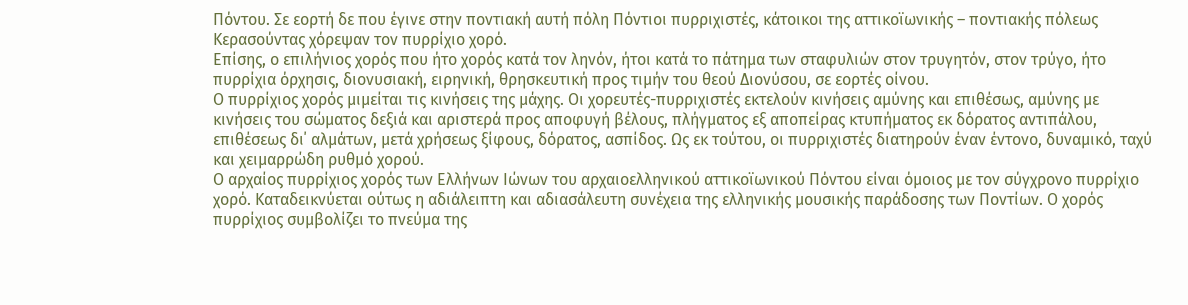Πόντου. Σε εορτή δε που έγινε στην ποντιακή αυτή πόλη Πόντιοι πυρριχιστές, κάτοικοι της αττικοϊωνικής – ποντιακής πόλεως Κερασούντας χόρεψαν τον πυρρίχιο χορό.
Επίσης, ο επιλήνιος χορός που ήτο χορός κατά τον ληνόν, ήτοι κατά το πάτημα των σταφυλιών στον τρυγητόν, στον τρύγο, ήτο πυρρίχια όρχησις, διονυσιακή, ειρηνική, θρησκευτική προς τιμήν του θεού Διονύσου, σε εορτές οίνου.
Ο πυρρίχιος χορός μιμείται τις κινήσεις της μάχης. Οι χορευτές-πυρριχιστές εκτελούν κινήσεις αμύνης και επιθέσως, αμύνης με κινήσεις του σώματος δεξιά και αριστερά προς αποφυγή βέλους, πλήγματος εξ αποπείρας κτυπήματος εκ δόρατος αντιπάλου, επιθέσεως δι΄ αλμάτων, μετά χρήσεως ξίφους, δόρατος, ασπίδος. Ως εκ τούτου, οι πυρριχιστές διατηρούν έναν έντονο, δυναμικό, ταχύ και χειμαρρώδη ρυθμό χορού.
Ο αρχαίος πυρρίχιος χορός των Ελλήνων Ιώνων του αρχαιοελληνικού αττικοϊωνικού Πόντου είναι όμοιος με τον σύγχρονο πυρρίχιο χορό. Καταδεικνύεται ούτως η αδιάλειπτη και αδιασάλευτη συνέχεια της ελληνικής μουσικής παράδοσης των Ποντίων. Ο χορός πυρρίχιος συμβολίζει το πνεύμα της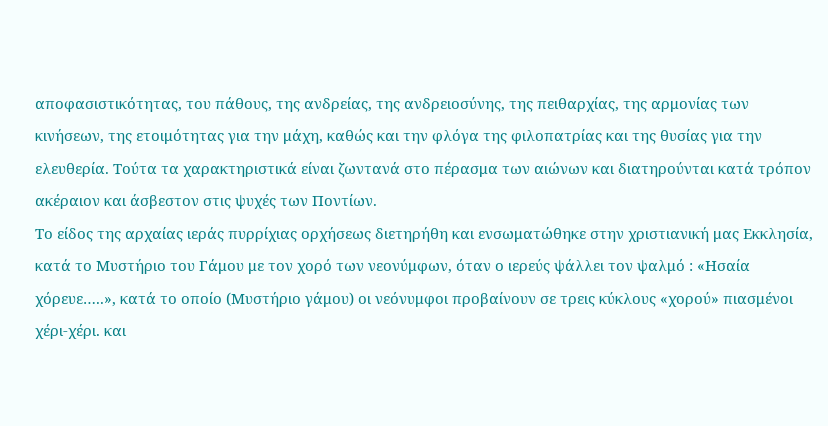αποφασιστικότητας, του πάθους, της ανδρείας, της ανδρειοσύνης, της πειθαρχίας, της αρμονίας των κινήσεων, της ετοιμότητας για την μάχη, καθώς και την φλόγα της φιλοπατρίας και της θυσίας για την ελευθερία. Τούτα τα χαρακτηριστικά είναι ζωντανά στο πέρασμα των αιώνων και διατηρούνται κατά τρόπον ακέραιον και άσβεστον στις ψυχές των Ποντίων.
Το είδος της αρχαίας ιεράς πυρρίχιας ορχήσεως διετηρήθη και ενσωματώθηκε στην χριστιανική μας Εκκλησία, κατά το Μυστήριο του Γάμου με τον χορό των νεονύμφων, όταν ο ιερεύς ψάλλει τον ψαλμό : «Ησαία χόρευε…..», κατά το οποίο (Μυστήριο γάμου) οι νεόνυμφοι προβαίνουν σε τρεις κύκλους «χορού» πιασμένοι χέρι-χέρι. και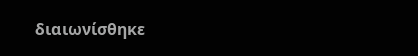διαιωνίσθηκε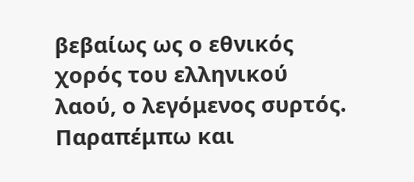βεβαίως ως ο εθνικός χορός του ελληνικού λαού, ο λεγόμενος συρτός.
Παραπέμπω και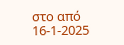στο από 16-1-2025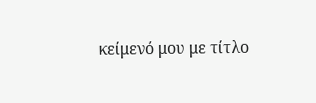κείμενό μου με τίτλο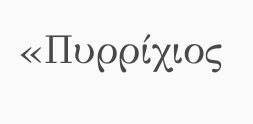«Πυρρίχιος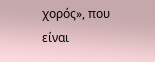χορός», που είναι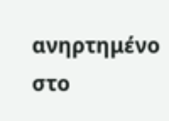ανηρτημένο στο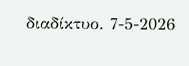διαδίκτυο. 7-5-2026